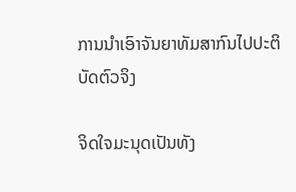ການນຳເອົາຈັນຍາທັມສາກົນໄປປະຕິບັດຕົວຈິງ

ຈິດໃຈມະນຸດເປັນທັງ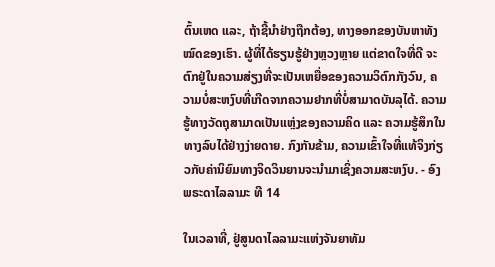ຕົ້ນເຫດ ແລະ, ຖ້າຊີ້ນໍາຢ່າງຖືກຕ້ອງ, ທາງອອກຂອງບັນຫາທັງໝົດຂອງເຮົາ. ຜູ້ທີ່ໄດ້ຮຽນຮູ້ຢ່າງຫຼວງຫຼາຍ ແຕ່ຂາດໃຈທີ່ດີ ຈະຕົກຢູ່ໃນຄວາມສ່ຽງທີ່ຈະເປັນເຫຍື່ອຂອງຄວາມວິຕົກກັງວົນ, ຄວາມບໍ່ສະຫງົບທີ່ເກີດຈາກຄວາມຢາກທີ່ບໍ່ສາມາດບັນລຸໄດ້. ຄວາມຮູ້ທາງວັດຖຸສາມາດເປັນແຫຼ່ງຂອງຄວາມຄິດ ແລະ ຄວາມຮູ້ສຶກໃນທາງລົບໄດ້ຢ່າງງ່າຍດາຍ. ກົງກັນຂ້າມ, ຄວາມເຂົ້າໃຈທີ່ແທ້ຈິງກ່ຽວກັບຄ່ານິຍົມທາງຈິດວິນຍານຈະນຳມາເຊິ່ງຄວາມສະຫງົບ. - ອົງພຣະດາໄລລາມະ ທີ 14

ໃນເວລາທີ່, ຢູ່ສູນດາໄລລາມະແຫ່ງຈັນຍາທັມ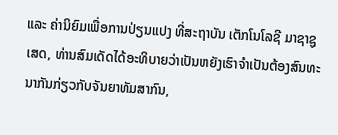ແລະ ຄ່ານິຍົມເພື່ອການປ່ຽນແປງ ທີ່ສະຖາບັນ ເຕັກໂນໂລຊີ ມາຊາຊູເສດ, ທ່ານສົມເດັດໄດ້ອະທິບາຍວ່າເປັນຫຍັງເຮົາຈໍາເປັນຕ້ອງສົນທະນາກັນກ່ຽວກັບຈັນຍາທັມສາກົນ,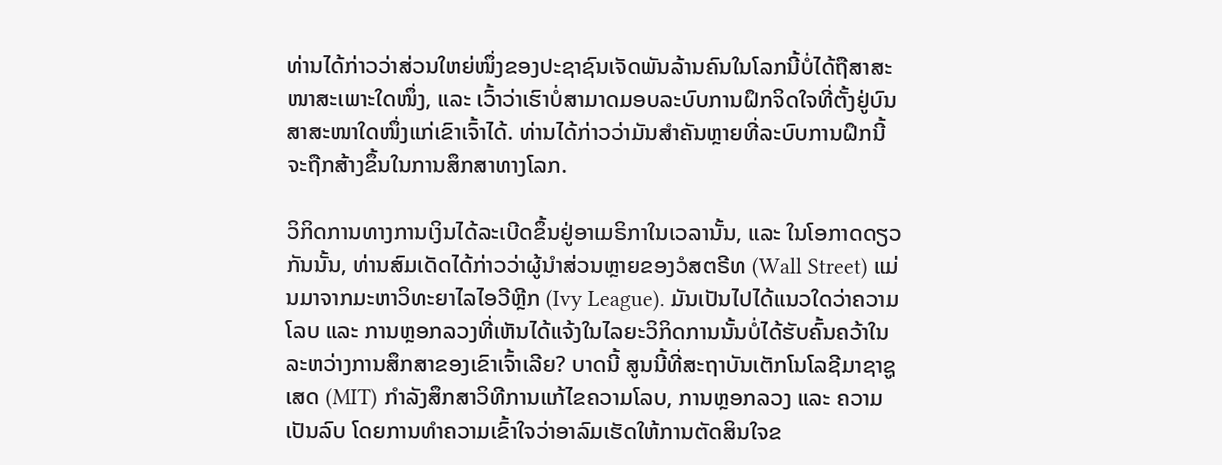ທ່ານໄດ້ກ່າວວ່າສ່ວນໃຫຍ່ໜຶ່ງຂອງປະຊາຊົນເຈັດພັນລ້ານຄົນໃນໂລກນີ້ບໍ່ໄດ້ຖືສາສະໜາສະເພາະໃດໜຶ່ງ, ແລະ ເວົ້າວ່າເຮົາບໍ່ສາມາດມອບລະບົບການຝຶກຈິດໃຈທີ່ຕັ້ງຢູ່ບົນສາສະໜາໃດໜຶ່ງແກ່ເຂົາເຈົ້າໄດ້. ທ່ານໄດ້ກ່າວວ່າມັນສຳຄັນຫຼາຍທີ່ລະບົບການຝຶກນີ້ຈະຖືກສ້າງຂຶ້ນໃນການສຶກສາທາງໂລກ.

ວິກິດການທາງການເງິນໄດ້ລະເບີດຂຶ້ນຢູ່ອາເມຣິກາໃນເວລານັ້ນ, ແລະ ໃນໂອກາດດຽວກັນນັ້ນ, ທ່ານສົມເດັດໄດ້ກ່າວວ່າຜູ້ນໍາສ່ວນຫຼາຍຂອງວໍສຕຣີທ (Wall Street) ແມ່ນມາຈາກມະຫາວິທະຍາໄລໄອວີຫຼີກ (Ivy League). ມັນເປັນໄປໄດ້ແນວໃດວ່າຄວາມໂລບ ແລະ ການຫຼອກລວງທີ່ເຫັນໄດ້ແຈ້ງໃນໄລຍະວິກິດການນັ້ນບໍ່ໄດ້ຮັບຄົ້ນຄວ້າໃນລະຫວ່າງການສຶກສາຂອງເຂົາເຈົ້າເລີຍ? ບາດນີ້ ສູນນີ້ທີ່ສະຖາບັນເຕັກໂນໂລຊີມາຊາຊູເສດ (MIT) ກຳລັງສຶກສາວິທີການແກ້ໄຂຄວາມໂລບ, ການຫຼອກລວງ ແລະ ຄວາມເປັນລົບ ໂດຍການທຳຄວາມເຂົ້າໃຈວ່າອາລົມເຮັດໃຫ້ການຕັດສິນໃຈຂ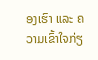ອງເຮົາ ແລະ ຄວາມເຂົ້າໃຈກ່ຽ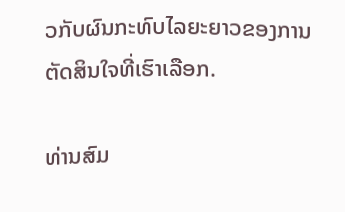ວກັບຜົນກະທົບໄລຍະຍາວຂອງການຕັດສິນໃຈທີ່ເຮົາເລືອກ.

ທ່ານສົມ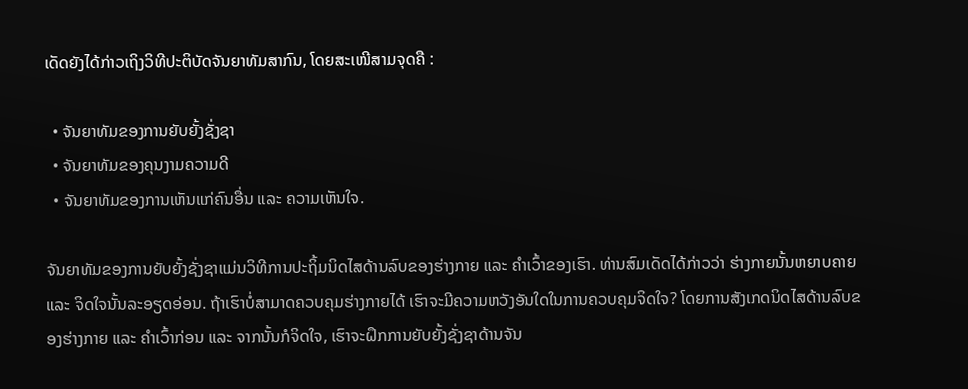ເດັດຍັງໄດ້ກ່າວເຖິງວິທີປະຕິບັດຈັນຍາທັມສາກົນ, ໂດຍສະເໜີສາມຈຸດຄື :

  • ຈັນຍາທັມຂອງການຍັບຍັ້ງຊັ່ງຊາ
  • ຈັນຍາທັມຂອງຄຸນງາມຄວາມດີ
  • ຈັນຍາທັມຂອງການເຫັນແກ່ຄົນອື່ນ ແລະ ຄວາມເຫັນໃຈ.

ຈັນຍາທັມຂອງການຍັບຍັ້ງຊັ່ງຊາແມ່ນວິທີການປະຖິ້ມນິດໄສດ້ານລົບຂອງຮ່າງກາຍ ແລະ ຄໍາເວົ້າຂອງເຮົາ. ທ່ານສົມເດັດໄດ້ກ່າວວ່າ ຮ່າງກາຍນັ້ນຫຍາບຄາຍ ແລະ ຈິດໃຈນັ້ນລະອຽດອ່ອນ. ຖ້າເຮົາບໍ່ສາມາດຄວບຄຸມຮ່າງກາຍໄດ້ ເຮົາຈະມີຄວາມຫວັງອັນໃດໃນການຄວບຄຸມຈິດໃຈ? ໂດຍການສັງເກດນິດໄສດ້ານລົບຂອງຮ່າງກາຍ ແລະ ຄໍາເວົ້າກ່ອນ ແລະ ຈາກນັ້ນກໍຈິດໃຈ, ເຮົາຈະຝຶກການຍັບຍັ້ງຊັ່ງຊາດ້ານຈັນ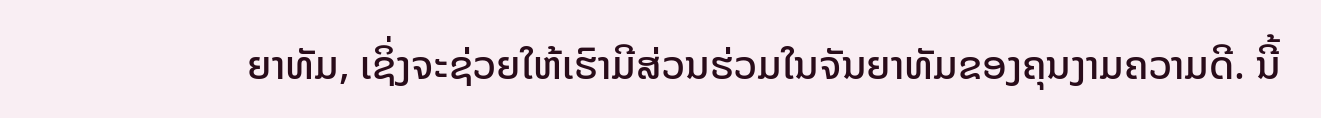ຍາທັມ, ເຊິ່ງຈະຊ່ວຍໃຫ້ເຮົາມີສ່ວນຮ່ວມໃນຈັນຍາທັມຂອງຄຸນງາມຄວາມດີ. ນີ້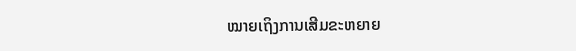ໝາຍເຖິງການເສີມຂະຫຍາຍ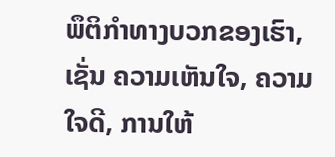ພຶຕິກໍາທາງບວກຂອງເຮົາ, ເຊັ່ນ ຄວາມເຫັນໃຈ, ຄວາມໃຈດີ, ການໃຫ້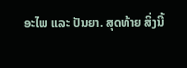ອະໄພ ແລະ ປັນຍາ. ສຸດທ້າຍ ສິ່ງນີ້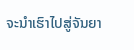ຈະນຳເຮົາໄປສູ່ຈັນຍາ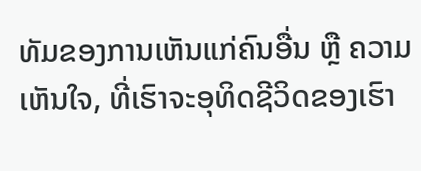ທັມຂອງການເຫັນແກ່ຄົນອື່ນ ຫຼື ຄວາມເຫັນໃຈ, ທີ່ເຮົາຈະອຸທິດຊີວິດຂອງເຮົາ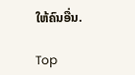ໃຫ້ຄົນອື່ນ.

Top